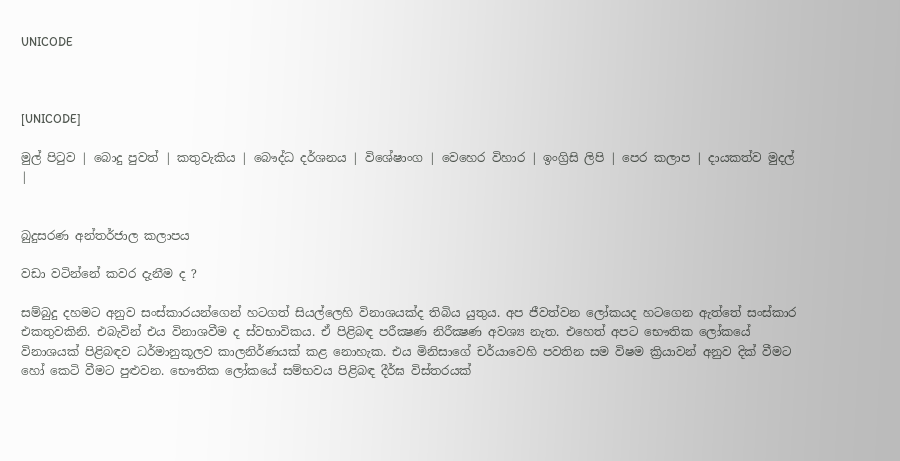UNICODE



[UNICODE]

මුල් පිටුව | බොදු පුවත් | කතුවැකිය | බෞද්ධ දර්ශනය | විශේෂාංග | වෙහෙර විහාර | ඉංග්‍රිසි ලිපි | පෙර කලාප | දායකත්ව මුදල් |


බුදුසරණ අන්තර්ජාල කලාපය

වඩා වටින්නේ කවර දැනීම ද ?

සම්බුදු දහමට අනුව සංස්කාරයන්ගෙන් හටගත් සියල්ලෙහි විනාශයක්ද තිබිය යුතුය. අප ජීවත්වන ලෝකයද හටගෙන ඇත්තේ සංස්කාර එකතුවකිනි. එබැවින් එය විනාශවීම ද ස්වභාවිකය. ඒ පිළිබඳ පරීක්‍ෂණ නිරීක්‍ෂණ අවශ්‍ය නැත. එහෙත් අපට භෞතික ලෝකයේ විනාශයක් පිළිබඳව ධර්මානුකූලව කාලනිර්ණයක් කළ නොහැක. එය මිනිසාගේ චර්යාවෙහි පවතින සම විෂම ක්‍රියාවන් අනුව දික් වීමට හෝ කෙටි වීමට පුළුවන. භෞතික ලෝකයේ සම්භවය පිළිබඳ දීර්ඝ විස්තරයක්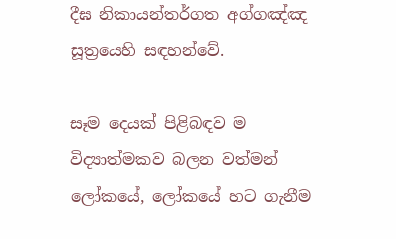දීඝ නිකායන්තර්ගත අග්ගඤ්ඤ සූත්‍රයෙහි සඳහන්වේ.

සෑම දෙයක් පිළිබඳව ම විද්‍යාත්මකව බලන වත්මන් ලෝකයේ, ලෝකයේ හට ගැනීම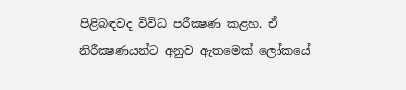පිළිබඳවද විවිධ පරීක්‍ෂණ කළහ. ඒ නිරීක්‍ෂණයන්ට අනුව ඇතමෙක් ලෝකයේ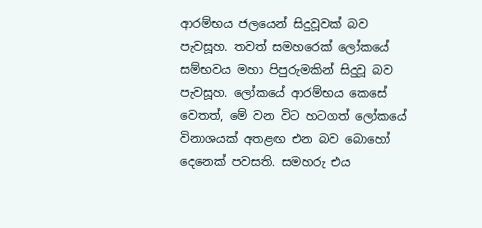ආරම්භය ජලයෙන් සිදුවූවක් බව පැවසූහ. තවත් සමහරෙක් ලෝකයේ සම්භවය මහා පිපුරුමකින් සිදුවූ බව පැවසූහ. ලෝකයේ ආරම්භය කෙසේ වෙතත්, මේ වන විට හටගත් ලෝකයේ විනාශයක් අතළඟ එන බව බොහෝ දෙනෙක් පවසති. සමහරු එය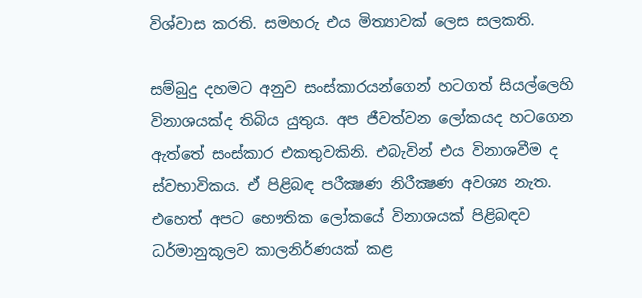විශ්වාස කරති. සමහරු එය මිත්‍යාවක් ලෙස සලකති.

සම්බුදු දහමට අනුව සංස්කාරයන්ගෙන් හටගත් සියල්ලෙහි විනාශයක්ද තිබිය යුතුය. අප ජීවත්වන ලෝකයද හටගෙන ඇත්තේ සංස්කාර එකතුවකිනි. එබැවින් එය විනාශවීම ද ස්වභාවිකය. ඒ පිළිබඳ පරීක්‍ෂණ නිරීක්‍ෂණ අවශ්‍ය නැත. එහෙත් අපට භෞතික ලෝකයේ විනාශයක් පිළිබඳව ධර්මානුකූලව කාලනිර්ණයක් කළ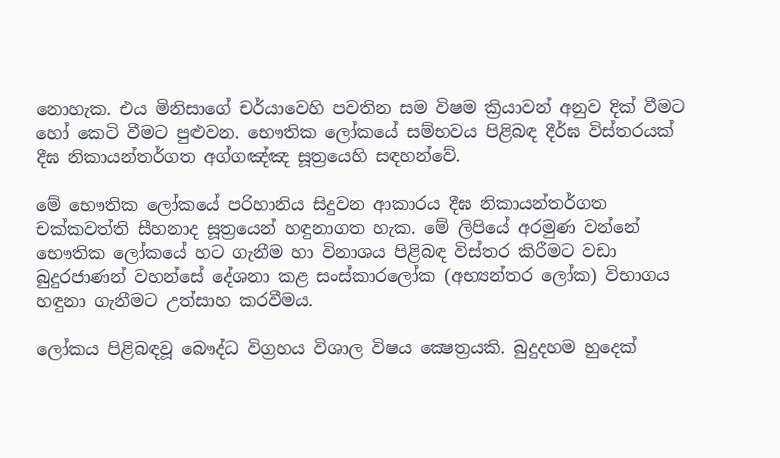නොහැක. එය මිනිසාගේ චර්යාවෙහි පවතින සම විෂම ක්‍රියාවන් අනුව දික් වීමට හෝ කෙටි වීමට පුළුවන. භෞතික ලෝකයේ සම්භවය පිළිබඳ දීර්ඝ විස්තරයක් දීඝ නිකායන්තර්ගත අග්ගඤ්ඤ සූත්‍රයෙහි සඳහන්වේ.

මේ භෞතික ලෝකයේ පරිහානිය සිදුවන ආකාරය දීඝ නිකායන්තර්ගත චක්කවත්ති සීහනාද සූත්‍රයෙන් හඳුනාගත හැක. මේ ලිපියේ අරමුණ වන්නේ භෞතික ලෝකයේ හට ගැනීම හා විනාශය පිළිබඳ විස්තර කිරීමට වඩා බුදුරජාණන් වහන්සේ දේශනා කළ සංස්කාරලෝක (අභ්‍යන්තර ලෝක) විභාගය හඳුනා ගැනීමට උත්සාහ කරවීමය.

ලෝකය පිළිබඳවූ බෞද්ධ විග්‍රහය විශාල විෂය ක්‍ෂෙත්‍රයකි. බුදුදහම හුදෙක්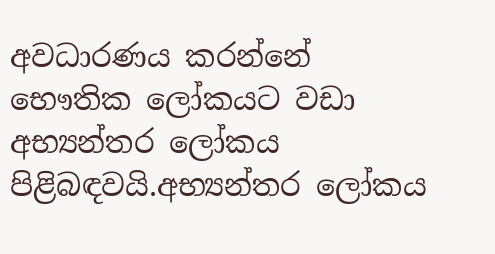අවධාරණය කරන්නේ භෞතික ලෝකයට වඩා අභ්‍යන්තර ලෝකය පිළිබඳවයි.අභ්‍යන්තර ලෝකය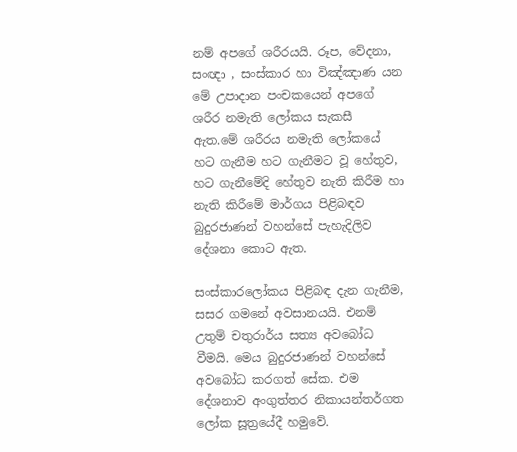නම් අපගේ ශරීරයයි. රූප, වේදනා, සංඥා , සංස්කාර හා විඤ්ඤාණ යන මේ උපාදාන පංචකයෙන් අපගේ ශරීර නමැති ලෝකය සැකසී ඇත.මේ ශරීරය නමැති ලෝකයේ හට ගැනීම හට ගැනීමට වූ හේතුව, හට ගැනීමේදි හේතුව නැති කිරීම හා නැති කිරීමේ මාර්ගය පිළිබඳව බුදුරජාණන් වහන්සේ පැහැදිලිව දේශනා කොට ඇත.

සංස්කාරලෝකය පිළිබඳ දැන ගැනීම, සසර ගමනේ අවසානයයි. එනම් උතුම් චතුරාර්ය සත්‍ය අවබෝධ වීමයි. මෙය බුදුරජාණන් වහන්සේ අවබෝධ කරගත් සේක. එම දේශනාව අංගුත්තර නිකායන්තර්ගත ලෝක සූත්‍රයේදී හමුවේ.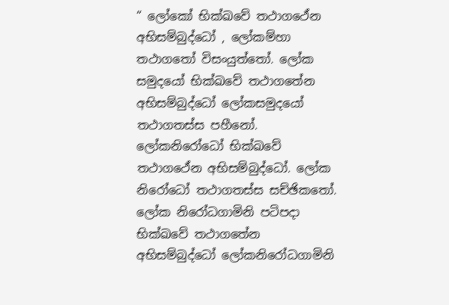“ ලෝකෝ භික්ඛවේ තථාගථේන අභිසම්බුද්ධෝ , ලෝකම්හා තථාගතෝ විසංයුත්තෝ. ලෝක සමුදයෝ භික්ඛවේ තථාගතේන අභිසම්බුද්ධෝ ලෝකසමුදයෝ තථාගතස්ස පහීනෝ. ලෝකනිරෝධෝ භික්ඛවේ තථාගථේන අභිසම්බුද්ධෝ. ලෝක නිරෝධෝ තථාගතස්ස සච්ඡිකතෝ. ලෝක නිරෝධගාමිනි පටිපදා භික්ඛවේ තථාගතේන අභිසම්බුද්ධෝ ලෝකනිරෝධගාමිනි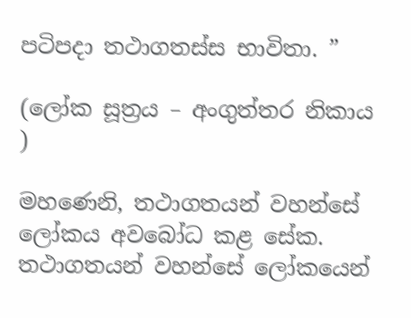පටිපදා තථාගතස්ස භාවිතා. ”

(ලෝක සූත්‍රය – අංගුත්තර නිකාය )

මහණෙනි, තථාගතයන් වහන්සේ ලෝකය අවබෝධ කළ සේක. තථාගතයන් වහන්සේ ලෝකයෙන්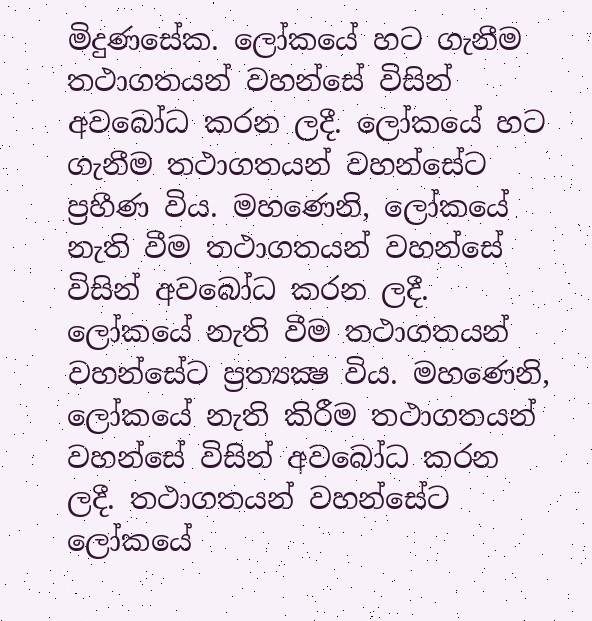මිදුණසේක. ලෝකයේ හට ගැනීම තථාගතයන් වහන්සේ විසින් අවබෝධ කරන ලදී. ලෝකයේ හට ගැනීම තථාගතයන් වහන්සේට ප්‍රහීණ විය. මහණෙනි, ලෝකයේ නැති වීම තථාගතයන් වහන්සේ විසින් අවබෝධ කරන ලදී. ලෝකයේ නැති වීම තථාගතයන් වහන්සේට ප්‍රත්‍යක්‍ෂ විය. මහණෙනි, ලෝකයේ නැති කිරීම තථාගතයන් වහන්සේ විසින් අවබෝධ කරන ලදී. තථාගතයන් වහන්සේට ලෝකයේ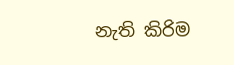නැති කිරිම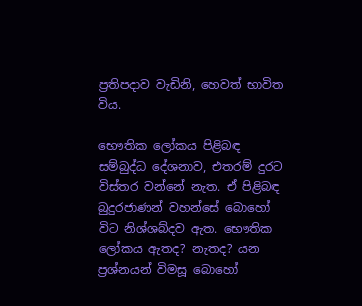ප්‍රතිපදාව වැඩිනි, හෙවත් භාවිත විය.

භෞතික ලෝකය පිළිබඳ සම්බුද්ධ දේශනාව, එතරම් දුරට විස්තර වන්නේ නැත. ඒ පිළිබඳ බුදුරජාණන් වහන්සේ බොහෝ විට නිශ්ශබ්දව ඇත. භෞතික ලෝකය ඇතද? නැතද? යන ප්‍රශ්නයන් විමසූ බොහෝ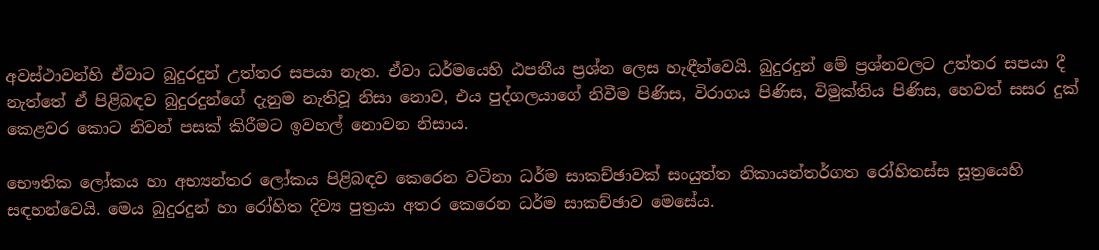අවස්ථාවන්හි ඒවාට බුදුරදුන් උත්තර සපයා නැත. ඒවා ධර්මයෙහි ඨපනීය ප්‍රශ්න ලෙස හැඳීන්වෙයි. බුදුරදුන් මේ ප්‍රශ්නවලට උත්තර සපයා දී නැත්තේ ඒ පිළිබඳව බුදුරදුන්ගේ දැනුම නැතිවූ නිසා නොව, එය පුද්ගලයාගේ නිවීම පිණිස, විරාගය පිණිස, විමුක්තිය පිණිස, හෙවත් සසර දුක් කෙළවර කොට නිවන් පසක් කිරීමට ඉවහල් නොවන නිසාය.

භෞතික ලෝකය හා අභ්‍යන්තර ලෝකය පිළිබඳව කෙරෙන වටිනා ධර්ම සාකච්ඡාවක් සංයුත්ත නිකායන්තර්ගත රෝහිතස්ස සූත්‍රයෙහි සඳහන්වෙයි. මෙය බුදුරදුන් හා රෝහිත දිව්‍ය පුත්‍රයා අතර කෙරෙන ධර්ම සාකච්ඡාව මෙසේය.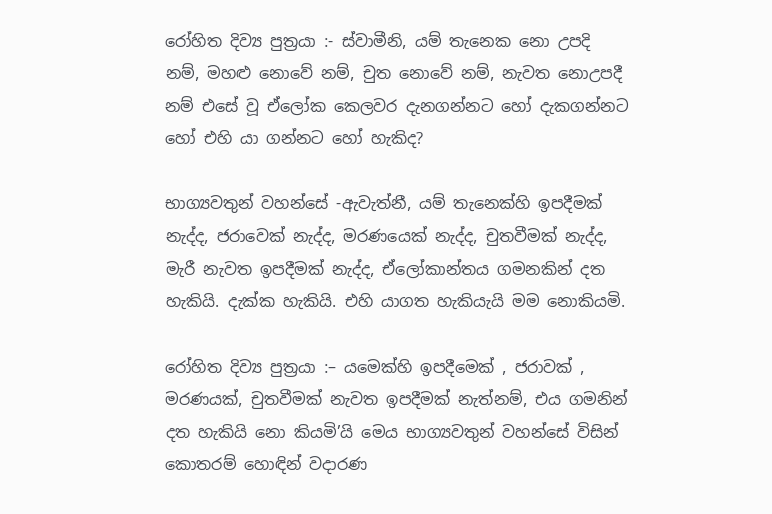රෝහිත දිව්‍ය පුත්‍රයා :- ස්වාමීනි, යම් තැනෙක නො උපදි නම්, මහළු නොවේ නම්, චුත නොවේ නම්, නැවත නොඋපදී නම් එසේ වූ ඒලෝක කෙලවර දැනගන්නට හෝ දැකගන්නට හෝ එහි යා ගන්නට හෝ හැකිද?

භාග්‍යවතුන් වහන්සේ -ඇවැත්නී, යම් තැනෙක්හි ඉපදීමක් නැද්ද, ජරාවෙක් නැද්ද, මරණයෙක් නැද්ද, චුතවීමක් නැද්ද, මැරී නැවත ඉපදීමක් නැද්ද, ඒලෝකාන්තය ගමනකින් දත හැකියි. දැක්ක හැකියි. එහි යාගත හැකියැයි මම නොකියමි.

රෝහිත දිව්‍ය පුත්‍රයා :– යමෙක්හි ඉපදීමෙක් , ජරාවක් , මරණයක්, චුතවීමක් නැවත ඉපදීමක් නැත්නම්, එය ගමනින් දත හැකියි නො කියමි’යි මෙය භාග්‍යවතුන් වහන්සේ විසින් කොතරම් හොඳින් වදාරණ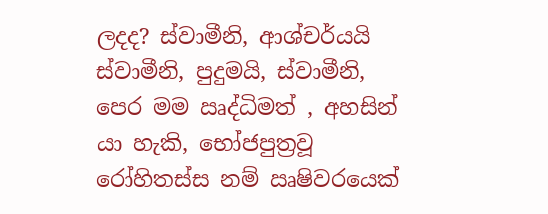ලදද? ස්වාමීනි, ආශ්චර්යයි ස්වාමීනි, පුදුමයි, ස්වාමීනි, පෙර මම ඍද්ධිමත් , අහසින් යා හැකි, භෝජපුත්‍රවූ රෝහිතස්ස නම් ඍෂිවරයෙක්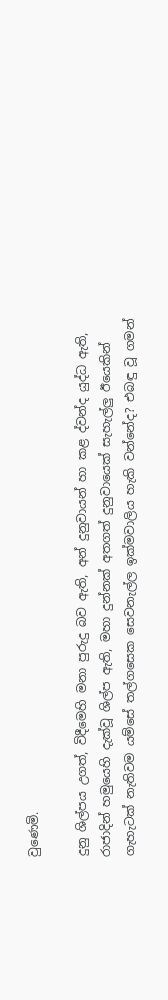වුණෙමි.

දුනු ශිල්පය උගත්, විදීමෙහි මනා පුරුදු බව ඇති, අන් දුනුවායන් හා කළ ද්වන්ද යුද්ධ ඇති, රාජාදින් හමුයෙහි දැක්වූ ශිල්ප ඇති, මහා දුන්නක් අතගත් දුනුවායෙක් සැහැල්ලු ඊයෙකින් ගැහැටක් නැතිවම යම්සේ තල්ගසෙක සෙවනැල්ල ඉක්මවාලිය හැකි වන්නේද? එබඳු වූ ගමන්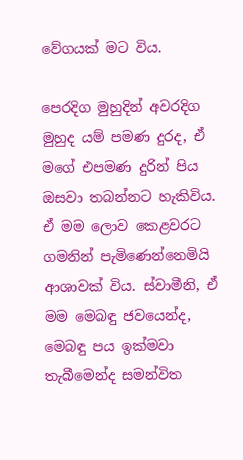වේගයක් මට විය.

පෙරදිග මුහුදින් අවරදිග මුහුද යම් පමණ දුරද, ඒ මගේ එපමණ දුරින් පිය ඔසවා තබන්නට හැකිවිය. ඒ මම ලොව කෙළවරට ගමනින් පැමිණෙන්නෙමියි ආශාවක් විය. ස්වාමීනි, ඒ මම මෙබඳු ජවයෙන්ද, මෙබඳු පය ඉක්මවා තැබීමෙන්ද සමන්විත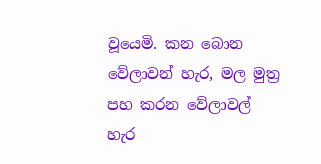වූයෙමි. කන බොන වේලාවන් හැර, මල මුත්‍ර පහ කරන වේලාවල් හැර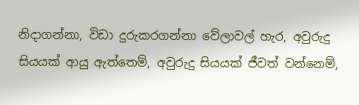නිදාගන්නා, විඩා දුරුකරගන්නා වේලාවල් හැර, අවුරුදු සියයක් ආයු ඇත්තෙම්, අවුරුදු සියයක් ජීවත් වන්නෙම්,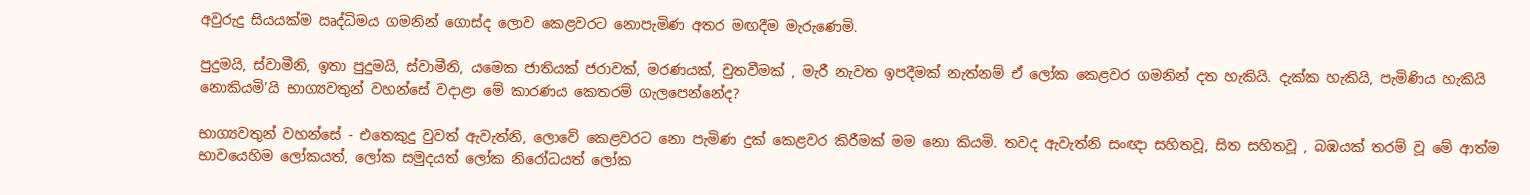අවුරුදු සියයක්ම ඍද්ධිමය ගමනින් ගොස්ද ලොව කෙළවරට නොපැමිණ අතර මඟදීම මැරුණෙමි.

පුදුමයි, ස්වාමීනි, ඉතා පුදුමයි, ස්වාමීනි, යමෙක ජාතියක් ජරාවක්, මරණයක්, චුතවීමක් , මැරී නැවත ඉපදීමක් නැත්නම් ඒ ලෝක කෙළවර ගමනින් දත හැකියි. දැක්ක හැකියි, පැමිණිය හැකියි නොකියමි’යි භාග්‍යවතුන් වහන්සේ වදාළා මේ කාරණය කෙතරම් ගැලපෙන්නේද?

භාග්‍යවතුන් වහන්සේ - එතෙකුදු වුවත් ඇවැත්නි, ලොවේ කෙළවරට නො පැමිණ දුක් කෙළවර කිරීමක් මම නො කියමි. තවද ඇවැත්නි සංඥා සහිතවූ, සිත සහිතවූ , බඹයක් තරම් වූ මේ ආත්ම භාවයෙහිම ලෝකයත්, ලෝක සමුදයත් ලෝක නිරෝධයත් ලෝක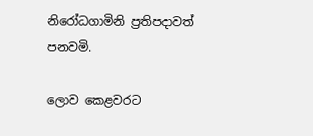නිරෝධගාමිනි ප්‍රතිපදාවත් පනවමි.

ලොව කෙළවරට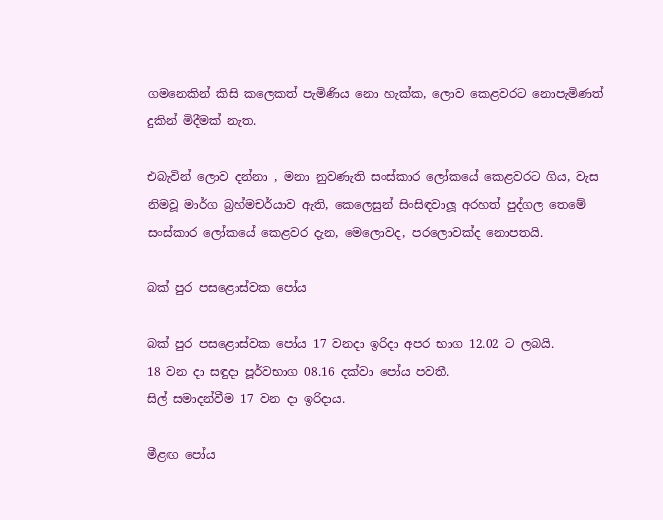ගමනෙකින් කිසි කලෙකත් පැමිණිය නො හැක්ක, ලොව කෙළවරට නොපැමිණත් දුකින් මිදීමක් නැත.

එබැවින් ලොව දන්නා , මනා නුවණැති සංස්කාර ලෝකයේ කෙළවරට ගිය, වැස නිමවූ මාර්ග බ්‍රහ්මචර්යාව ඇති, කෙලෙසුන් සිංසිඳවාලූ අරහත් පුද්ගල තෙමේ සංස්කාර ලෝකයේ කෙළවර දැන, මෙලොවද, පරලොවක්ද නොපතයි.

බක් පුර පසළොස්වක පෝය

බක් පුර පසළොස්වක පෝය 17 වනදා ඉරිදා අපර භාග 12.02 ට ලබයි.
18 වන දා සඳුදා පූර්වභාග 08.16 දක්වා පෝය පවතී.
සිල් සමාදන්වීම 17 වන දා ඉරිදාය.

මීළඟ පෝය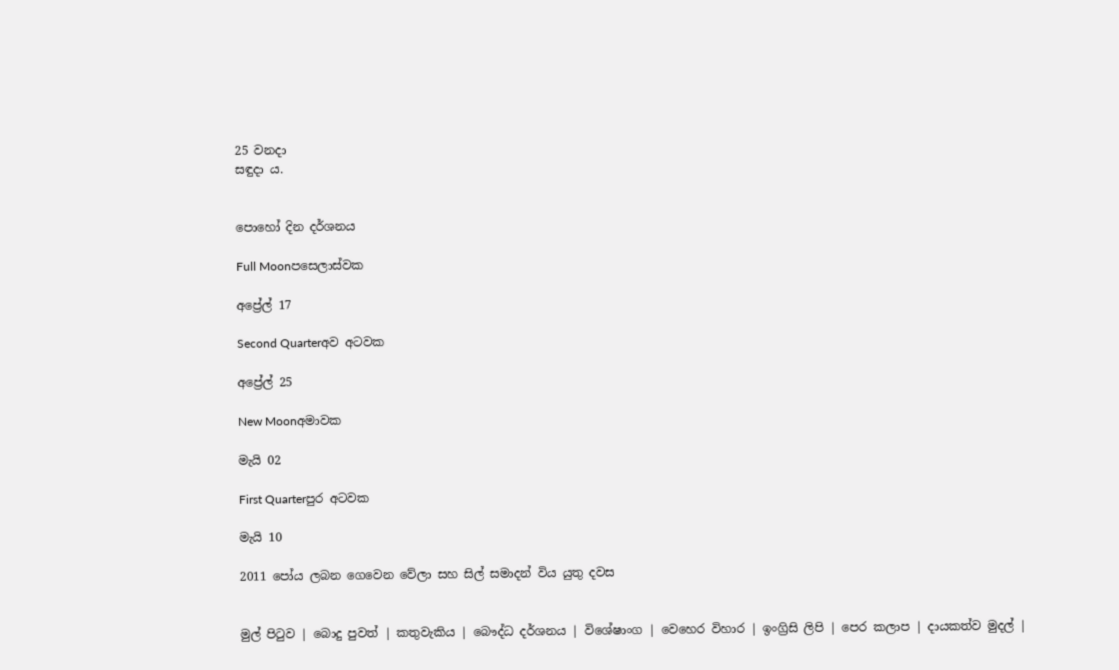25 වනදා
සඳුදා ය.


පොහෝ දින දර්ශනය

Full Moonපසෙලාස්වක

අප්‍රේල් 17

Second Quarterඅව අටවක

අප්‍රේල් 25

New Moonඅමාවක

මැයි 02

First Quarterපුර අටවක

මැයි 10

2011 පෝය ලබන ගෙවෙන වේලා සහ සිල් සමාදන් විය යුතු දවස


මුල් පිටුව | බොදු පුවත් | කතුවැකිය | බෞද්ධ දර්ශනය | විශේෂාංග | වෙහෙර විහාර | ඉංග්‍රිසි ලිපි | පෙර කලාප | දායකත්ව මුදල් |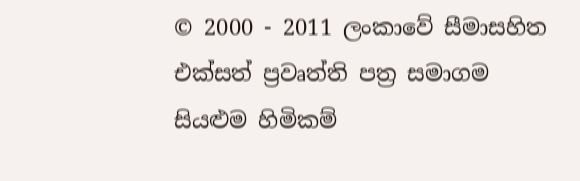© 2000 - 2011 ලංකාවේ සීමාසහිත එක්සත් ප්‍රවෘත්ති පත්‍ර සමාගම
සියළුම හිමිකම්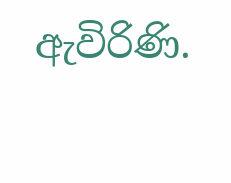ඇවිරිණි.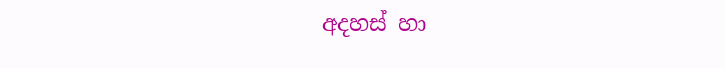අදහස් හා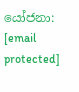යෝජනා: [email protected]